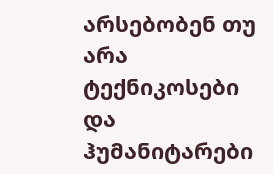არსებობენ თუ არა ტექნიკოსები და ჰუმანიტარები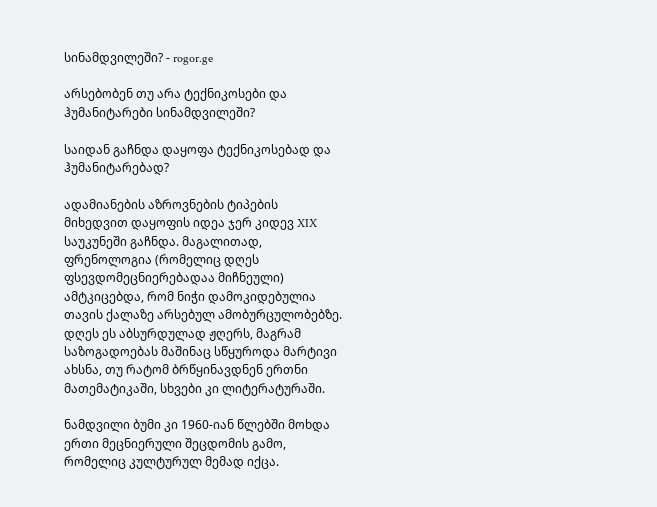სინამდვილეში? - rogor.ge

არსებობენ თუ არა ტექნიკოსები და ჰუმანიტარები სინამდვილეში?

საიდან გაჩნდა დაყოფა ტექნიკოსებად და ჰუმანიტარებად?

ადამიანების აზროვნების ტიპების მიხედვით დაყოფის იდეა ჯერ კიდევ XIX საუკუნეში გაჩნდა. მაგალითად, ფრენოლოგია (რომელიც დღეს ფსევდომეცნიერებადაა მიჩნეული) ამტკიცებდა, რომ ნიჭი დამოკიდებულია თავის ქალაზე არსებულ ამობურცულობებზე. დღეს ეს აბსურდულად ჟღერს, მაგრამ საზოგადოებას მაშინაც სწყუროდა მარტივი ახსნა, თუ რატომ ბრწყინავდნენ ერთნი მათემატიკაში, სხვები კი ლიტერატურაში.

ნამდვილი ბუმი კი 1960-იან წლებში მოხდა ერთი მეცნიერული შეცდომის გამო, რომელიც კულტურულ მემად იქცა.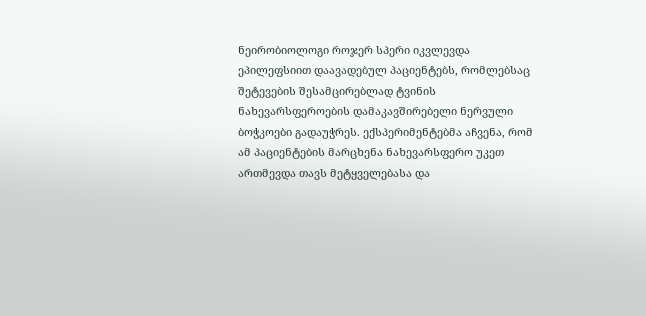ნეირობიოლოგი როჯერ სპერი იკვლევდა ეპილეფსიით დაავადებულ პაციენტებს, რომლებსაც შეტევების შესამცირებლად ტვინის ნახევარსფეროების დამაკავშირებელი ნერვული ბოჭკოები გადაუჭრეს. ექსპერიმენტებმა აჩვენა, რომ ამ პაციენტების მარცხენა ნახევარსფერო უკეთ ართმევდა თავს მეტყველებასა და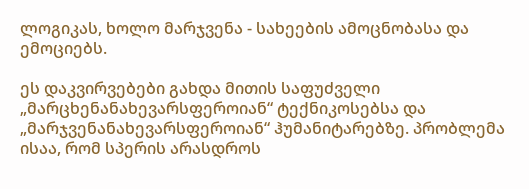ლოგიკას, ხოლო მარჯვენა - სახეების ამოცნობასა და ემოციებს.

ეს დაკვირვებები გახდა მითის საფუძველი „მარცხენანახევარსფეროიან“ ტექნიკოსებსა და „მარჯვენანახევარსფეროიან“ ჰუმანიტარებზე. პრობლემა ისაა, რომ სპერის არასდროს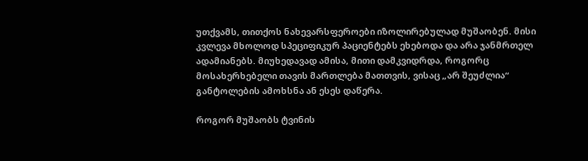უთქვამს, თითქოს ნახევარსფეროები იზოლირებულად მუშაობენ. მისი კვლევა მხოლოდ სპეციფიკურ პაციენტებს ეხებოდა და არა ჯანმრთელ ადამიანებს. მიუხედავად ამისა, მითი დამკვიდრდა, როგორც მოსახერხებელი თავის მართლება მათთვის, ვისაც „არ შეუძლია“ განტოლების ამოხსნა ან ესეს დაწერა.

როგორ მუშაობს ტვინის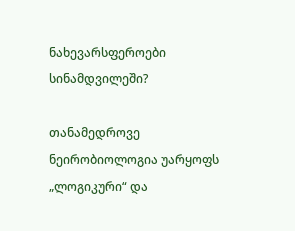ნახევარსფეროები სინამდვილეში?

თანამედროვე ნეირობიოლოგია უარყოფს „ლოგიკური“ და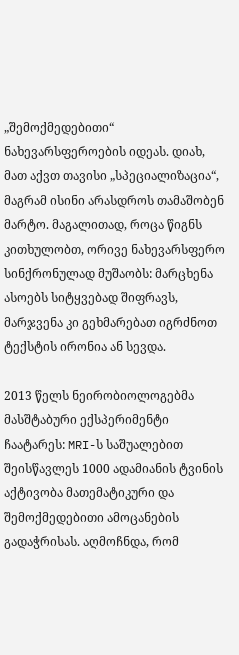„შემოქმედებითი“ ნახევარსფეროების იდეას. დიახ, მათ აქვთ თავისი „სპეციალიზაცია“, მაგრამ ისინი არასდროს თამაშობენ მარტო. მაგალითად, როცა წიგნს კითხულობთ, ორივე ნახევარსფერო სინქრონულად მუშაობს: მარცხენა ასოებს სიტყვებად შიფრავს, მარჯვენა კი გეხმარებათ იგრძნოთ ტექსტის ირონია ან სევდა.

2013 წელს ნეირობიოლოგებმა მასშტაბური ექსპერიმენტი ჩაატარეს: MRI-ს საშუალებით შეისწავლეს 1000 ადამიანის ტვინის აქტივობა მათემატიკური და შემოქმედებითი ამოცანების გადაჭრისას. აღმოჩნდა, რომ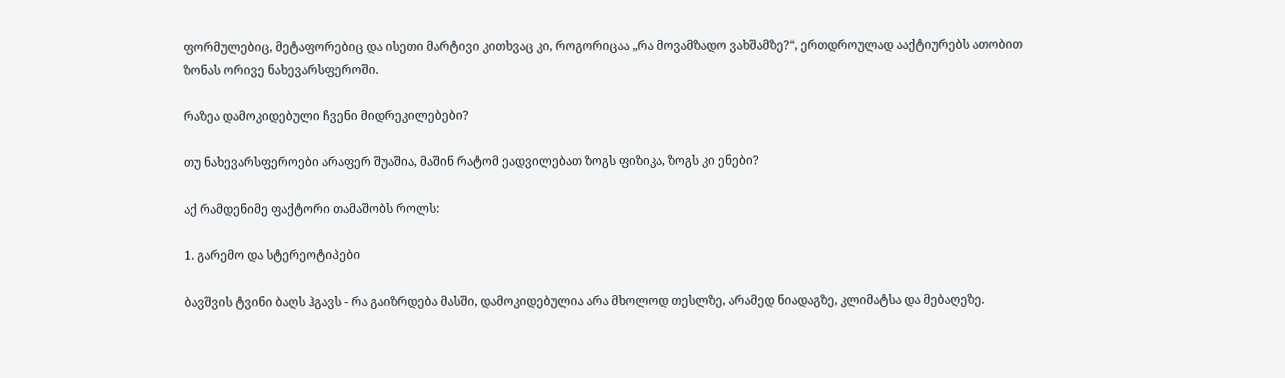ფორმულებიც, მეტაფორებიც და ისეთი მარტივი კითხვაც კი, როგორიცაა „რა მოვამზადო ვახშამზე?“, ერთდროულად ააქტიურებს ათობით ზონას ორივე ნახევარსფეროში.

რაზეა დამოკიდებული ჩვენი მიდრეკილებები?

თუ ნახევარსფეროები არაფერ შუაშია, მაშინ რატომ ეადვილებათ ზოგს ფიზიკა, ზოგს კი ენები?

აქ რამდენიმე ფაქტორი თამაშობს როლს:

1. გარემო და სტერეოტიპები

ბავშვის ტვინი ბაღს ჰგავს - რა გაიზრდება მასში, დამოკიდებულია არა მხოლოდ თესლზე, არამედ ნიადაგზე, კლიმატსა და მებაღეზე.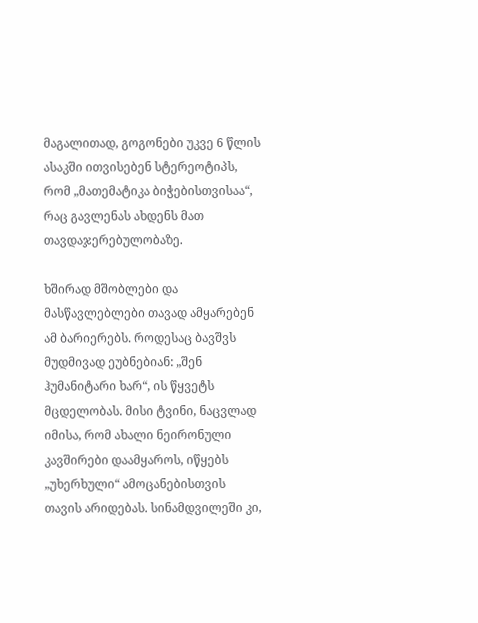მაგალითად, გოგონები უკვე 6 წლის ასაკში ითვისებენ სტერეოტიპს, რომ „მათემატიკა ბიჭებისთვისაა“, რაც გავლენას ახდენს მათ თავდაჯერებულობაზე.

ხშირად მშობლები და მასწავლებლები თავად ამყარებენ ამ ბარიერებს. როდესაც ბავშვს მუდმივად ეუბნებიან: „შენ ჰუმანიტარი ხარ“, ის წყვეტს მცდელობას. მისი ტვინი, ნაცვლად იმისა, რომ ახალი ნეირონული კავშირები დაამყაროს, იწყებს „უხერხული“ ამოცანებისთვის თავის არიდებას. სინამდვილეში კი,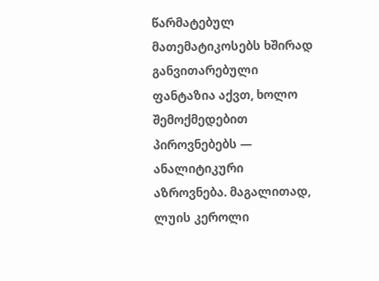წარმატებულ მათემატიკოსებს ხშირად განვითარებული ფანტაზია აქვთ, ხოლო შემოქმედებით პიროვნებებს — ანალიტიკური აზროვნება. მაგალითად, ლუის კეროლი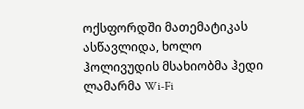ოქსფორდში მათემატიკას ასწავლიდა, ხოლო ჰოლივუდის მსახიობმა ჰედი ლამარმა Wi-Fi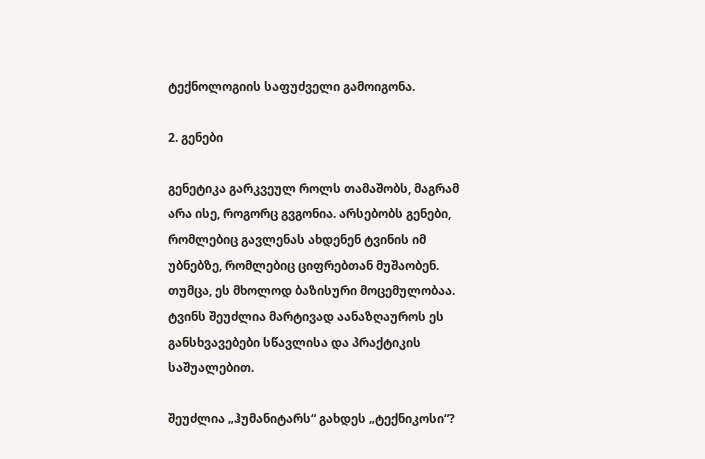ტექნოლოგიის საფუძველი გამოიგონა.

2. გენები

გენეტიკა გარკვეულ როლს თამაშობს, მაგრამ არა ისე, როგორც გვგონია. არსებობს გენები, რომლებიც გავლენას ახდენენ ტვინის იმ უბნებზე, რომლებიც ციფრებთან მუშაობენ. თუმცა, ეს მხოლოდ ბაზისური მოცემულობაა. ტვინს შეუძლია მარტივად აანაზღაუროს ეს განსხვავებები სწავლისა და პრაქტიკის საშუალებით.

შეუძლია „ჰუმანიტარს“ გახდეს „ტექნიკოსი“?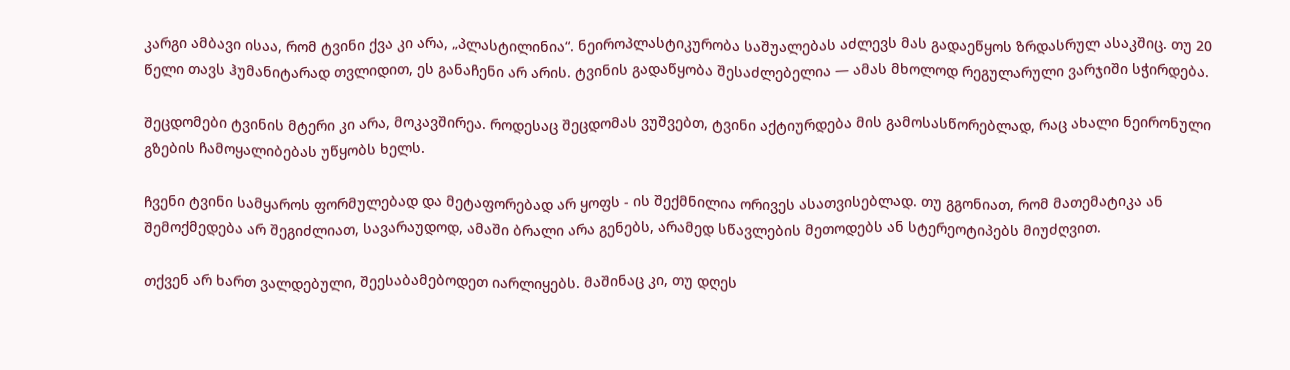კარგი ამბავი ისაა, რომ ტვინი ქვა კი არა, „პლასტილინია“. ნეიროპლასტიკურობა საშუალებას აძლევს მას გადაეწყოს ზრდასრულ ასაკშიც. თუ 20 წელი თავს ჰუმანიტარად თვლიდით, ეს განაჩენი არ არის. ტვინის გადაწყობა შესაძლებელია — ამას მხოლოდ რეგულარული ვარჯიში სჭირდება.

შეცდომები ტვინის მტერი კი არა, მოკავშირეა. როდესაც შეცდომას ვუშვებთ, ტვინი აქტიურდება მის გამოსასწორებლად, რაც ახალი ნეირონული გზების ჩამოყალიბებას უწყობს ხელს.

ჩვენი ტვინი სამყაროს ფორმულებად და მეტაფორებად არ ყოფს - ის შექმნილია ორივეს ასათვისებლად. თუ გგონიათ, რომ მათემატიკა ან შემოქმედება არ შეგიძლიათ, სავარაუდოდ, ამაში ბრალი არა გენებს, არამედ სწავლების მეთოდებს ან სტერეოტიპებს მიუძღვით.

თქვენ არ ხართ ვალდებული, შეესაბამებოდეთ იარლიყებს. მაშინაც კი, თუ დღეს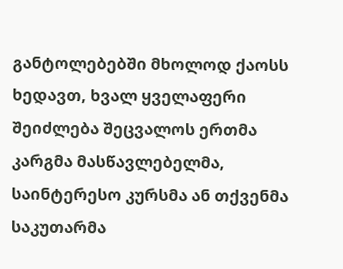განტოლებებში მხოლოდ ქაოსს ხედავთ, ხვალ ყველაფერი შეიძლება შეცვალოს ერთმა კარგმა მასწავლებელმა, საინტერესო კურსმა ან თქვენმა საკუთარმა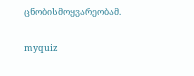ცნობისმოყვარეობამ.

myquiz